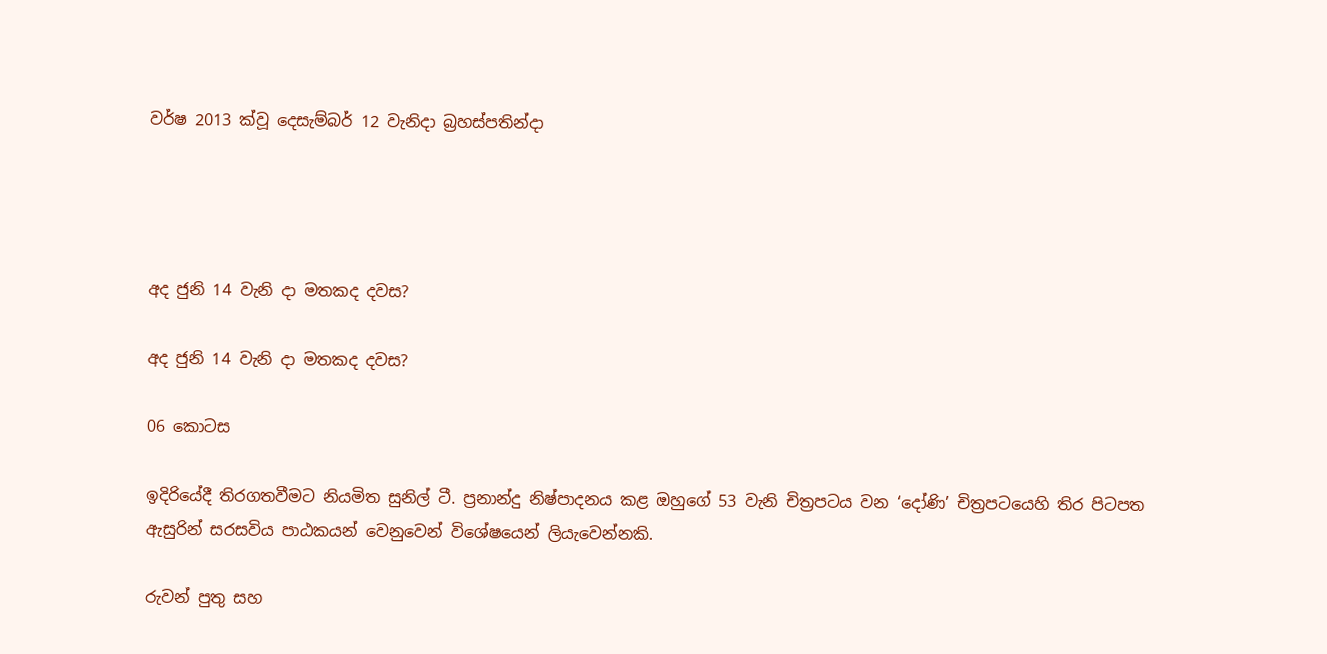වර්ෂ 2013 ක්වූ දෙසැම්බර් 12 වැනිදා බ්‍රහස්පතින්දා




අද ජුනි 14 වැනි දා මතකද දවස?

අද ජුනි 14 වැනි දා මතකද දවස?

06 කොටස

ඉදිරියේදී තිරගතවීමට නියමිත සුනිල් ටී. ප්‍රනාන්දු නිෂ්පාදනය කළ ඔහුගේ 53 වැනි චිත්‍රපටය වන ‘දෝණි’ චිත්‍රපටයෙහි තිර පිටපත ඇසුරින් සරසවිය පාඨකයන් වෙනුවෙන් විශේෂයෙන් ලියැවෙන්නකි.

රුවන් පුතු සහ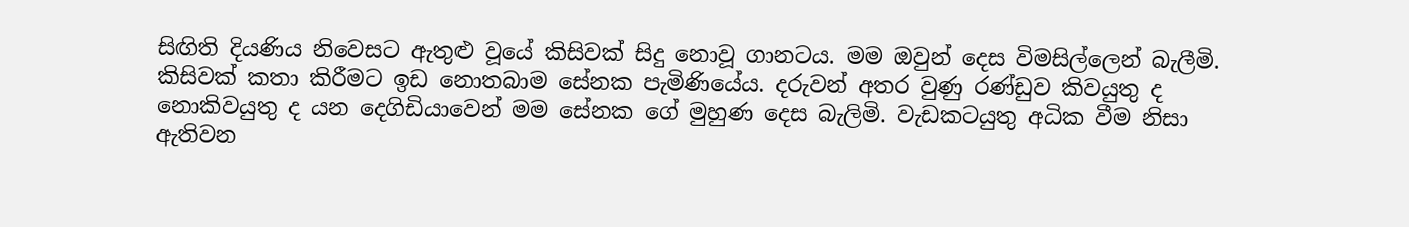සිඟිති දියණිය නිවෙසට ඇතුළු වූයේ කිසිවක් සිදු නොවූ ගානටය. මම ඔවුන් දෙස විමසිල්ලෙන් බැලීමි. කිසිවක් කතා කිරීමට ඉඩ නොතබාම සේනක පැමිණියේය. දරුවන් අතර වුණු රණ්ඩුව කිවයුතු ද නොකිවයුතු ද යන දෙගිඩියාවෙන් මම සේනක ගේ මුහුණ දෙස බැලිමි. වැඩකටයුතු අධික වීම නිසා ඇතිවන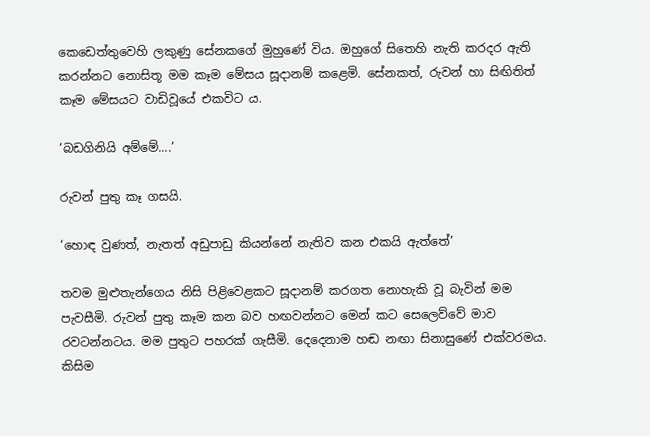කෙඩෙත්තුවෙහි ලකුණු සේනකගේ මුහුණේ විය. ඔහුගේ සිතෙහි නැති කරදර ඇති කරන්නට නොසිතූ මම කෑම මේසය සූදානම් කළෙමි. සේනකත්, රුවන් හා සිඟිතිත් කෑම මේසයට වාඩිවූයේ එකවිට ය.

‘බඩගිනියි අම්මේ....’

රුවන් පුතු කෑ ගසයි.

‘හොඳ වුණත්, නැතත් අඩුපාඩු කියන්නේ නැතිව කන එකයි ඇත්තේ’

තවම මුළුතැන්ගෙය නිසි පිළිවෙළකට සූදානම් කරගත නොහැකි වූ බැවින් මම පැවසීමි. රුවන් පුතු කෑම කන බව හඟවන්නට මෙන් කට සෙලෙව්වේ මාව රවටන්නටය. මම පුතුට පහරක් ගැසීමි. දෙදෙනාම හඬ නඟා සිනාසුණේ එක්වරමය. කිසිම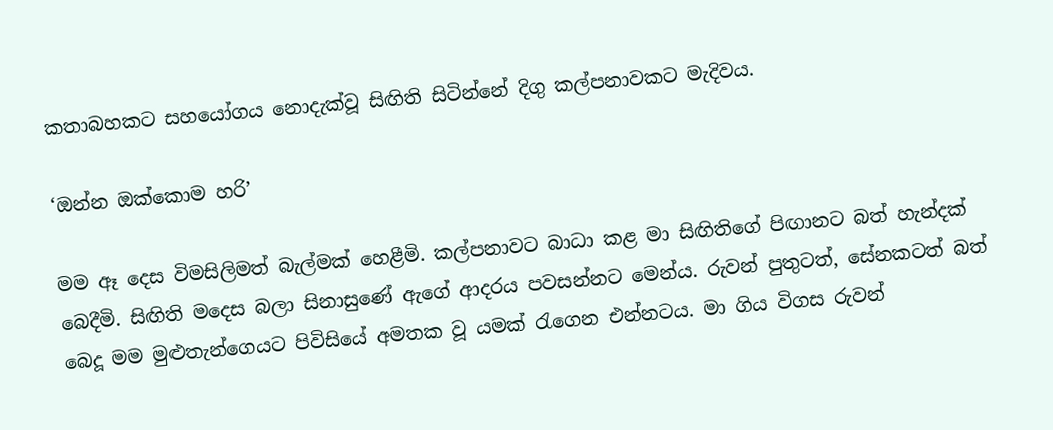කතාබහකට සහයෝගය නොදැක්වූ සිඟිති සිටින්නේ දිගු කල්පනාවකට මැදිවය.

‘ඔන්න ඔක්කොම හරි’

මම ඈ දෙස විමසිලිමත් බැල්මක් හෙළීමි. කල්පනාවට බාධා කළ මා සිඟිතිගේ පිඟානට බත් හැන්දක් බෙදීමි. සිඟිති මදෙස බලා සිනාසුණේ ඇගේ ආදරය පවසන්නට මෙන්ය. රුවන් පුතුටත්, සේනකටත් බත් බෙදූ මම මුළුතැන්ගෙයට පිවිසියේ අමතක වූ යමක් රැගෙන එන්නටය. මා ගිය විගස රුවන්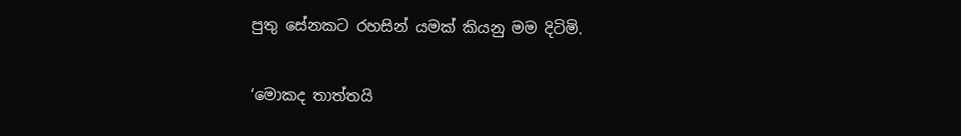පුතු සේනකට රහසින් යමක් කියනු මම දිටිමි.

‘මොකද තාත්තයි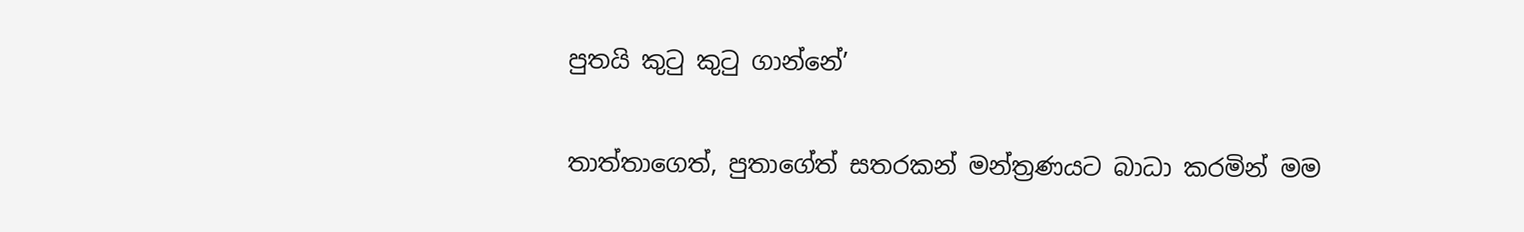පුතයි කුටු කුටු ගාන්නේ’

තාත්තාගෙත්, පුතාගේත් සතරකන් මන්ත්‍රණයට බාධා කරමින් මම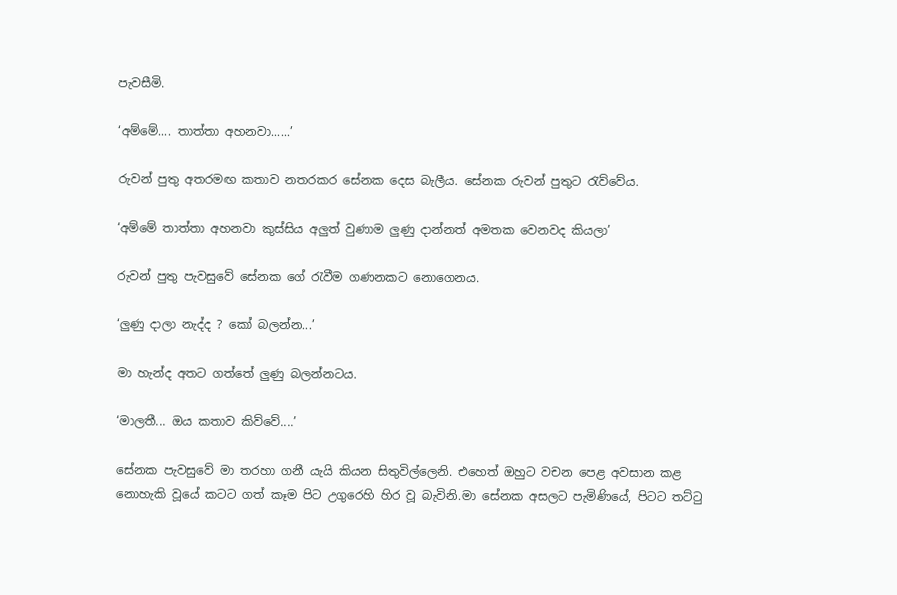පැවසීමි.

‘අම්මේ.... තාත්තා අහනවා......’

රුවන් පුතු අතරමඟ කතාව නතරකර සේනක දෙස බැලීය. සේනක රුවන් පුතුට රැව්වේය.

‘අම්මේ තාත්තා අහනවා කුස්සිය අලුත් වුණාම ලුණු දාන්නත් අමතක වෙනවද කියලා’

රුවන් පුතු පැවසුවේ සේනක ගේ රැවීම ගණනකට නොගෙනය.

‘ලුණු දාලා නැද්ද ? කෝ බලන්න...’

මා හැන්ද අතට ගත්තේ ලුණු බලන්නටය.

‘මාලතී... ඔය කතාව කිව්වේ....’

සේනක පැවසුවේ මා තරහා ගනී යැයි කියන සිතුවිල්ලෙනි. එහෙත් ඔහුට වචන පෙළ අවසාන කළ නොහැකි වූයේ කටට ගත් කෑම පිට උගුරෙහි හිර වූ බැවිනි.මා සේනක අසලට පැමිණියේ, පිටට තට්ටු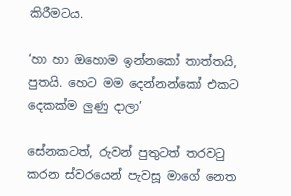කිරීමටය.

‘හා හා ඔහොම ඉන්නකෝ තාත්තයි, පුතයි. හෙට මම දෙන්නන්කෝ එකට දෙකක්ම ලුණු දාලා’

සේනකටත්, රුවන් පුතුටත් තරවටු කරන ස්වරයෙන් පැවසූ මාගේ නෙත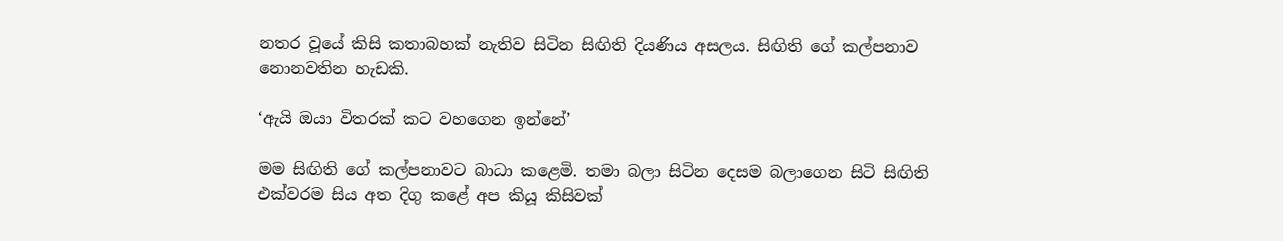නතර වූයේ කිසි කතාබහක් නැතිව සිටින සිඟිති දියණිය අසලය. සිඟිති ගේ කල්පනාව නොනවතින හැඩකි.

‘ඇයි ඔයා විතරක් කට වහගෙන ඉන්නේ’

මම සිඟිති ගේ කල්පනාවට බාධා කළෙමි. තමා බලා සිටින දෙසම බලාගෙන සිටි සිඟිති එක්වරම සිය අත දිගු කළේ අප කියූ කිසිවක්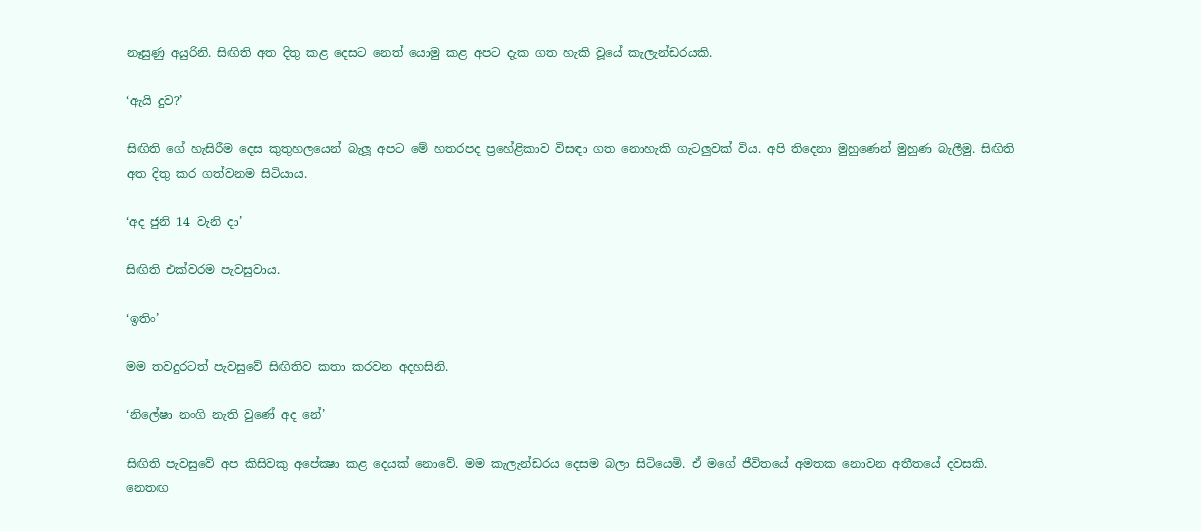නෑසුණු අයුරිනි. සිඟිති අත දිතු කළ දෙසට නෙත් යොමු කළ අපට දැක ගත හැකි වූයේ කැලැන්ඩරයකි.

‘ඇයි දුව?’

සිඟිති ගේ හැසිරීම දෙස කුතුහලයෙන් බැලූ අපට මේ හතරපද ප්‍රහේළිකාව විසඳා ගත නොහැකි ගැටලුවක් විය. අපි තිදෙනා මුහුණෙන් මුහුණ බැලීමු. සිඟිති අත දිතු කර ගත්වනම සිටියාය.

‘අද ජුනි 14 වැනි දා’

සිඟිති එක්වරම පැවසුවාය.

‘ඉතිං’

මම තවදුරටත් පැවසුවේ සිඟිතිව කතා කරවන අදහසිනි.

‘නිලේෂා නංගි නැති වුණේ අද නේ’

සිඟිති පැවසුවේ අප කිසිවකු අපේක්‍ෂා කළ දෙයක් නොවේ. මම කැලැන්ඩරය දෙසම බලා සිටියෙමි. ඒ මගේ ජීවිතයේ අමතක නොවන අතීතයේ දවසකි. නෙතඟ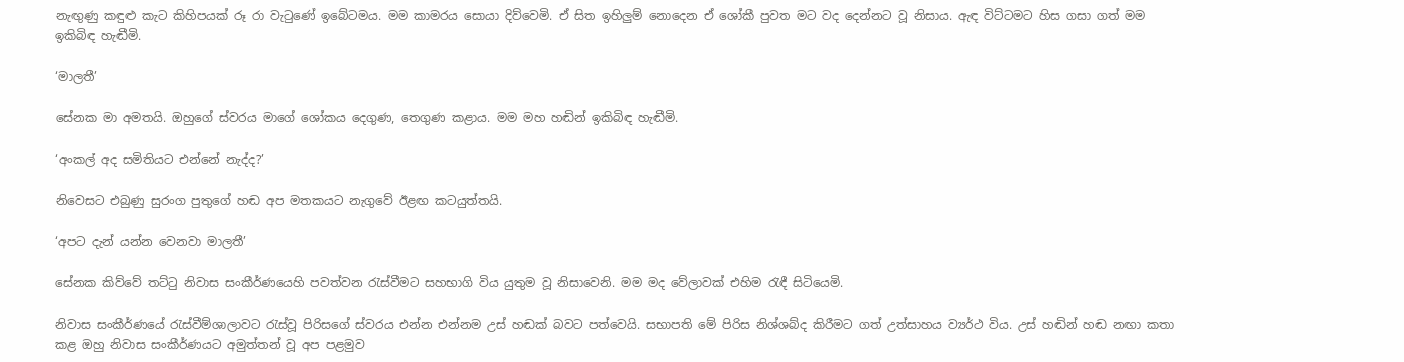නැඟුණු කඳුළු කැට කිහිපයක් රූ රා වැටුණේ ඉබේටමය. මම කාමරය සොයා දිව්වෙමි. ඒ සිත ඉහිලුම් නොදෙන ඒ ශෝකී පුවත මට වද දෙන්නට වූ නිසාය. ඇඳ විට්ටමට හිස ගසා ගත් මම ඉකිබිඳ හැඬීමි.

‘මාලතී’

සේනක මා අමතයි. ඔහුගේ ස්වරය මාගේ ශෝකය දෙගුණ, තෙගුණ කළාය. මම මහ හඬින් ඉකිබිඳ හැඬීමි.

‘අංකල් අද සමිතියට එන්නේ නැද්ද?’

නිවෙසට එබුණු සුරංග පුතුගේ හඬ අප මතකයට නැගුවේ ඊළඟ කටයුත්තයි.

‘අපට දැන් යන්න වෙනවා මාලතී’

සේනක කිව්වේ තට්ටු නිවාස සංකීර්ණයෙහි පවත්වන රැස්වීමට සහභාගි විය යුතුම වූ නිසාවෙනි. මම මද වේලාවක් එහිම රැඳී සිටියෙමි.

නිවාස සංකීර්ණයේ රැස්වීම්ශාලාවට රැස්වූ පිරිසගේ ස්වරය එන්න එන්නම උස් හඬක් බවට පත්වෙයි. සභාපති මේ පිරිස නිශ්ශබ්ද කිරීමට ගත් උත්සාහය ව්‍යර්ථ විය. උස් හඬින් හඬ නඟා කතා කළ ඔහු නිවාස සංකීර්ණයට අමුත්තන් වූ අප පළමුව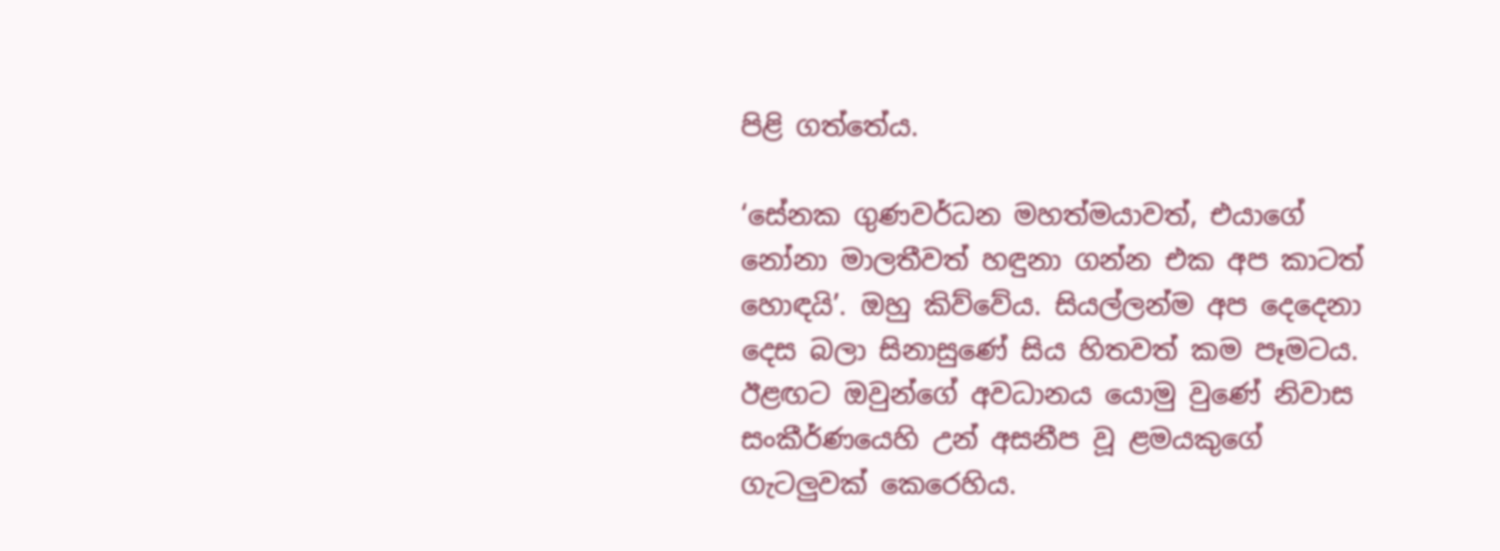පිළි ගත්තේය.

‘සේනක ගුණවර්ධන මහත්මයාවත්, එයාගේ නෝනා මාලතීවත් හඳුනා ගන්න එක අප කාටත් හොඳයි’. ඔහු කිව්වේය. සියල්ලන්ම අප දෙදෙනා දෙස බලා සිනාසුණේ සිය හිතවත් කම පෑමටය. ඊළඟට ඔවුන්ගේ අවධානය යොමු වුණේ නිවාස සංකීර්ණයෙහි උන් අසනීප වූ ළමයකුගේ ගැටලුවක් කෙරෙහිය.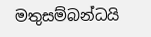මතුසම්බන්ධයි